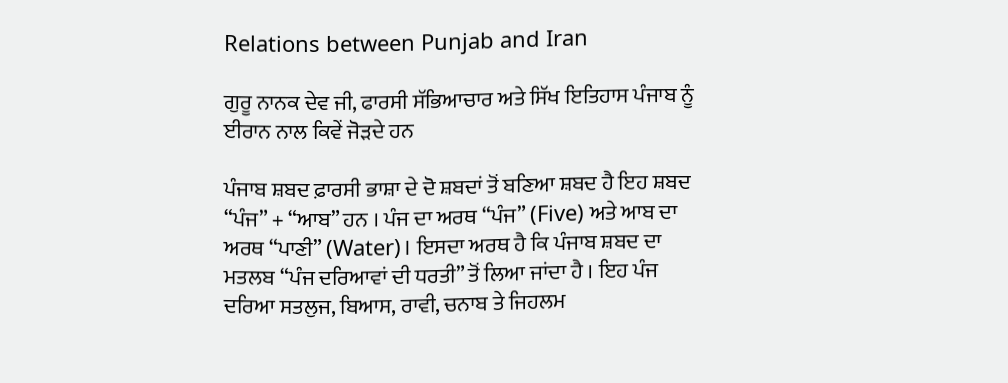Relations between Punjab and Iran

ਗੁਰੂ ਨਾਨਕ ਦੇਵ ਜੀ, ਫਾਰਸੀ ਸੱਭਿਆਚਾਰ ਅਤੇ ਸਿੱਖ ਇਤਿਹਾਸ ਪੰਜਾਬ ਨੂੰ ਈਰਾਨ ਨਾਲ ਕਿਵੇਂ ਜੋੜਦੇ ਹਨ

ਪੰਜਾਬ ਸ਼ਬਦ ਫ਼ਾਰਸੀ ਭਾਸ਼ਾ ਦੇ ਦੋ ਸ਼ਬਦਾਂ ਤੋਂ ਬਣਿਆ ਸ਼ਬਦ ਹੈ ਇਹ ਸ਼ਬਦ “ਪੰਜ” + “ਆਬ” ਹਨ । ਪੰਜ ਦਾ ਅਰਥ “ਪੰਜ” (Five) ਅਤੇ ਆਬ ਦਾ ਅਰਥ “ਪਾਣੀ” (Water)। ਇਸਦਾ ਅਰਥ ਹੈ ਕਿ ਪੰਜਾਬ ਸ਼ਬਦ ਦਾ ਮਤਲਬ “ਪੰਜ ਦਰਿਆਵਾਂ ਦੀ ਧਰਤੀ” ਤੋਂ ਲਿਆ ਜਾਂਦਾ ਹੈ । ਇਹ ਪੰਜ ਦਰਿਆ ਸਤਲੁਜ, ਬਿਆਸ, ਰਾਵੀ, ਚਨਾਬ ਤੇ ਜਿਹਲਮ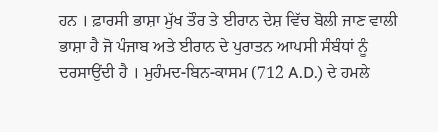ਹਨ । ਫ਼ਾਰਸੀ ਭਾਸ਼ਾ ਮੁੱਖ ਤੌਰ ਤੇ ਈਰਾਨ ਦੇਸ਼ ਵਿੱਚ ਬੋਲੀ ਜਾਣ ਵਾਲੀ ਭਾਸ਼ਾ ਹੈ ਜੋ ਪੰਜਾਬ ਅਤੇ ਈਰਾਨ ਦੇ ਪੁਰਾਤਨ ਆਪਸੀ ਸੰਬੰਧਾਂ ਨੂੰ ਦਰਸਾਉਂਦੀ ਹੈ । ਮੁਹੰਮਦ-ਬਿਨ-ਕਾਸਮ (712 A.D.) ਦੇ ਹਮਲੇ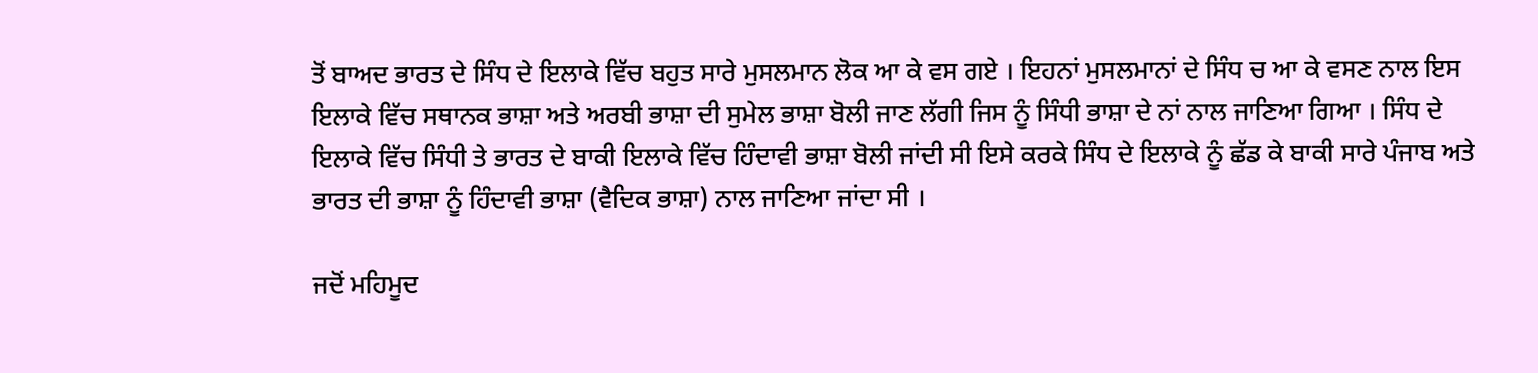ਤੋਂ ਬਾਅਦ ਭਾਰਤ ਦੇ ਸਿੰਧ ਦੇ ਇਲਾਕੇ ਵਿੱਚ ਬਹੁਤ ਸਾਰੇ ਮੁਸਲਮਾਨ ਲੋਕ ਆ ਕੇ ਵਸ ਗਏ । ਇਹਨਾਂ ਮੁਸਲਮਾਨਾਂ ਦੇ ਸਿੰਧ ਚ ਆ ਕੇ ਵਸਣ ਨਾਲ ਇਸ ਇਲਾਕੇ ਵਿੱਚ ਸਥਾਨਕ ਭਾਸ਼ਾ ਅਤੇ ਅਰਬੀ ਭਾਸ਼ਾ ਦੀ ਸੁਮੇਲ ਭਾਸ਼ਾ ਬੋਲੀ ਜਾਣ ਲੱਗੀ ਜਿਸ ਨੂੰ ਸਿੰਧੀ ਭਾਸ਼ਾ ਦੇ ਨਾਂ ਨਾਲ ਜਾਣਿਆ ਗਿਆ । ਸਿੰਧ ਦੇ ਇਲਾਕੇ ਵਿੱਚ ਸਿੰਧੀ ਤੇ ਭਾਰਤ ਦੇ ਬਾਕੀ ਇਲਾਕੇ ਵਿੱਚ ਹਿੰਦਾਵੀ ਭਾਸ਼ਾ ਬੋਲੀ ਜਾਂਦੀ ਸੀ ਇਸੇ ਕਰਕੇ ਸਿੰਧ ਦੇ ਇਲਾਕੇ ਨੂੰ ਛੱਡ ਕੇ ਬਾਕੀ ਸਾਰੇ ਪੰਜਾਬ ਅਤੇ ਭਾਰਤ ਦੀ ਭਾਸ਼ਾ ਨੂੰ ਹਿੰਦਾਵੀ ਭਾਸ਼ਾ (ਵੈਦਿਕ ਭਾਸ਼ਾ) ਨਾਲ ਜਾਣਿਆ ਜਾਂਦਾ ਸੀ ।

ਜਦੋਂ ਮਹਿਮੂਦ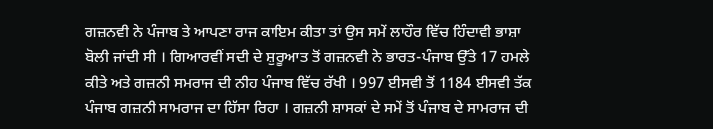ਗਜ਼ਨਵੀ ਨੇ ਪੰਜਾਬ ਤੇ ਆਪਣਾ ਰਾਜ ਕਾਇਮ ਕੀਤਾ ਤਾਂ ਉਸ ਸਮੇਂ ਲਾਹੌਰ ਵਿੱਚ ਹਿੰਦਾਵੀ ਭਾਸ਼ਾ ਬੋਲੀ ਜਾਂਦੀ ਸੀ । ਗਿਆਰਵੀਂ ਸਦੀ ਦੇ ਸ਼ੁਰੂਆਤ ਤੋਂ ਗਜ਼ਨਵੀ ਨੇ ਭਾਰਤ-ਪੰਜਾਬ ਉੱਤੇ 17 ਹਮਲੇ ਕੀਤੇ ਅਤੇ ਗਜ਼ਨੀ ਸਮਰਾਜ ਦੀ ਨੀਹ ਪੰਜਾਬ ਵਿੱਚ ਰੱਖੀ । 997 ਈਸਵੀ ਤੋਂ 1184 ਈਸਵੀ ਤੱਕ ਪੰਜਾਬ ਗਜ਼ਨੀ ਸਾਮਰਾਜ ਦਾ ਹਿੱਸਾ ਰਿਹਾ । ਗਜ਼ਨੀ ਸ਼ਾਸਕਾਂ ਦੇ ਸਮੇਂ ਤੋਂ ਪੰਜਾਬ ਦੇ ਸਾਮਰਾਜ ਦੀ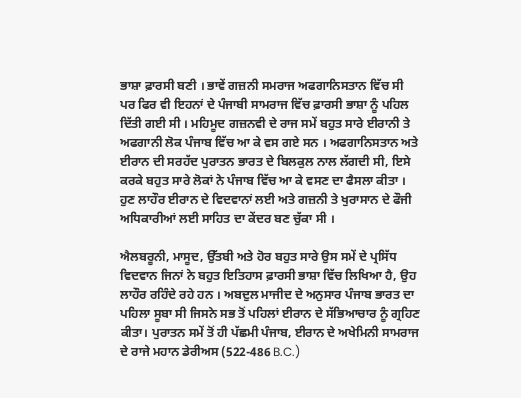ਭਾਸ਼ਾ ਫ਼ਾਰਸੀ ਬਣੀ । ਭਾਵੇਂ ਗਜ਼ਨੀ ਸਮਰਾਜ ਅਫਗਾਨਿਸਤਾਨ ਵਿੱਚ ਸੀ ਪਰ ਫਿਰ ਵੀ ਇਹਨਾਂ ਦੇ ਪੰਜਾਬੀ ਸਾਮਰਾਜ ਵਿੱਚ ਫ਼ਾਰਸੀ ਭਾਸ਼ਾ ਨੂੰ ਪਹਿਲ ਦਿੱਤੀ ਗਈ ਸੀ । ਮਹਿਮੂਦ ਗਜ਼ਨਵੀ ਦੇ ਰਾਜ ਸਮੇਂ ਬਹੁਤ ਸਾਰੇ ਈਰਾਨੀ ਤੇ ਅਫਗਾਨੀ ਲੋਕ ਪੰਜਾਬ ਵਿੱਚ ਆ ਕੇ ਵਸ ਗਏ ਸਨ । ਅਫਗਾਨਿਸਤਾਨ ਅਤੇ ਈਰਾਨ ਦੀ ਸਰਹੱਦ ਪੁਰਾਤਨ ਭਾਰਤ ਦੇ ਬਿਲਕੁਲ ਨਾਲ ਲੱਗਦੀ ਸੀ, ਇਸੇ ਕਰਕੇ ਬਹੁਤ ਸਾਰੇ ਲੋਕਾਂ ਨੇ ਪੰਜਾਬ ਵਿੱਚ ਆ ਕੇ ਵਸਣ ਦਾ ਫੈਸਲਾ ਕੀਤਾ । ਹੁਣ ਲਾਹੌਰ ਈਰਾਨ ਦੇ ਵਿਦਵਾਨਾਂ ਲਈ ਅਤੇ ਗਜ਼ਨੀ ਤੇ ਖੁਰਾਸਾਨ ਦੇ ਫੌਜੀ ਅਧਿਕਾਰੀਆਂ ਲਈ ਸਾਹਿਤ ਦਾ ਕੇਂਦਰ ਬਣ ਚੁੱਕਾ ਸੀ ।

ਐਲਬਰੂਨੀ, ਮਾਸੂਦ, ਉੱਤਬੀ ਅਤੇ ਹੋਰ ਬਹੁਤ ਸਾਰੇ ਉਸ ਸਮੇਂ ਦੇ ਪ੍ਰਸਿੱਧ ਵਿਦਵਾਨ ਜਿਨਾਂ ਨੇ ਬਹੁਤ ਇਤਿਹਾਸ ਫ਼ਾਰਸੀ ਭਾਸ਼ਾ ਵਿੱਚ ਲਿਖਿਆ ਹੈ, ਉਹ ਲਾਹੌਰ ਰਹਿੰਦੇ ਰਹੇ ਹਨ । ਅਬਦੁਲ ਮਾਜੀਦ ਦੇ ਅਨੁਸਾਰ ਪੰਜਾਬ ਭਾਰਤ ਦਾ ਪਹਿਲਾ ਸੂਬਾ ਸੀ ਜਿਸਨੇ ਸਭ ਤੋਂ ਪਹਿਲਾਂ ਈਰਾਨ ਦੇ ਸੱਭਿਆਚਾਰ ਨੂੰ ਗ੍ਰਹਿਣ ਕੀਤਾ। ਪੁਰਾਤਨ ਸਮੇਂ ਤੋਂ ਹੀ ਪੱਛਮੀ ਪੰਜਾਬ, ਈਰਾਨ ਦੇ ਅਖੇਮਿਨੀ ਸਾਮਰਾਜ ਦੇ ਰਾਜੇ ਮਹਾਨ ਡੇਰੀਅਸ (522-486 B.C.)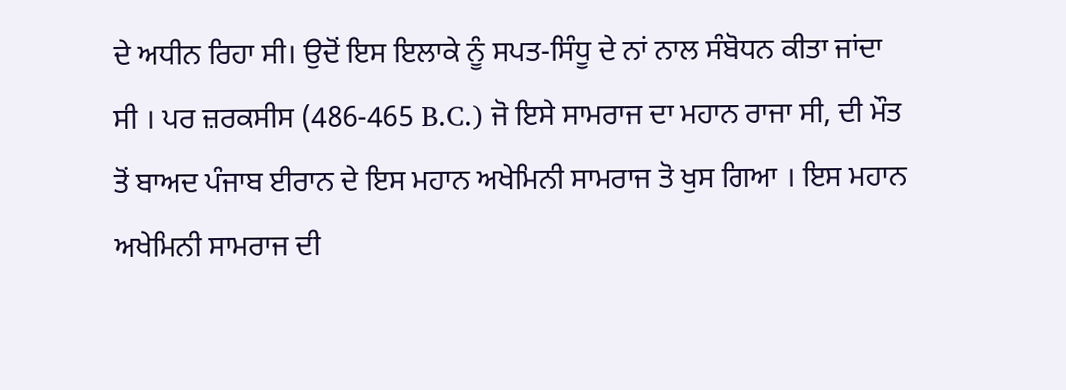ਦੇ ਅਧੀਨ ਰਿਹਾ ਸੀ। ਉਦੋਂ ਇਸ ਇਲਾਕੇ ਨੂੰ ਸਪਤ-ਸਿੰਧੂ ਦੇ ਨਾਂ ਨਾਲ ਸੰਬੋਧਨ ਕੀਤਾ ਜਾਂਦਾ ਸੀ । ਪਰ ਜ਼ਰਕਸੀਸ (486-465 B.C.) ਜੋ ਇਸੇ ਸਾਮਰਾਜ ਦਾ ਮਹਾਨ ਰਾਜਾ ਸੀ, ਦੀ ਮੌਤ ਤੋਂ ਬਾਅਦ ਪੰਜਾਬ ਈਰਾਨ ਦੇ ਇਸ ਮਹਾਨ ਅਖੇਮਿਨੀ ਸਾਮਰਾਜ ਤੋ ਖੁਸ ਗਿਆ । ਇਸ ਮਹਾਨ ਅਖੇਮਿਨੀ ਸਾਮਰਾਜ ਦੀ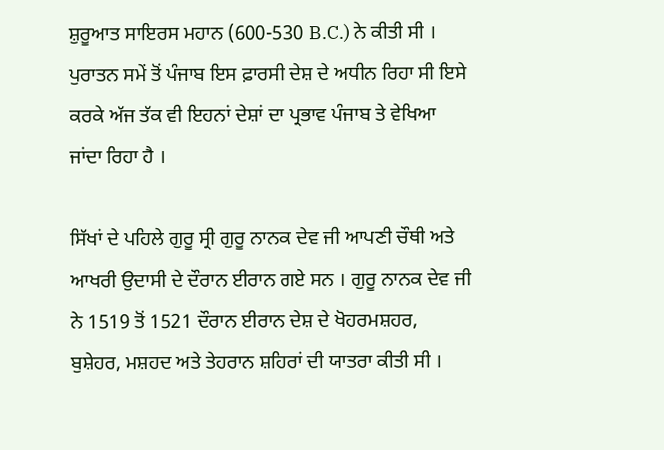ਸ਼ੁਰੂਆਤ ਸਾਇਰਸ ਮਹਾਨ (600-530 B.C.) ਨੇ ਕੀਤੀ ਸੀ । ਪੁਰਾਤਨ ਸਮੇਂ ਤੋਂ ਪੰਜਾਬ ਇਸ ਫ਼ਾਰਸੀ ਦੇਸ਼ ਦੇ ਅਧੀਨ ਰਿਹਾ ਸੀ ਇਸੇ ਕਰਕੇ ਅੱਜ ਤੱਕ ਵੀ ਇਹਨਾਂ ਦੇਸ਼ਾਂ ਦਾ ਪ੍ਰਭਾਵ ਪੰਜਾਬ ਤੇ ਵੇਖਿਆ ਜਾਂਦਾ ਰਿਹਾ ਹੈ ।

ਸਿੱਖਾਂ ਦੇ ਪਹਿਲੇ ਗੁਰੂ ਸ੍ਰੀ ਗੁਰੂ ਨਾਨਕ ਦੇਵ ਜੀ ਆਪਣੀ ਚੌਥੀ ਅਤੇ ਆਖਰੀ ਉਦਾਸੀ ਦੇ ਦੌਰਾਨ ਈਰਾਨ ਗਏ ਸਨ । ਗੁਰੂ ਨਾਨਕ ਦੇਵ ਜੀ ਨੇ 1519 ਤੋਂ 1521 ਦੌਰਾਨ ਈਰਾਨ ਦੇਸ਼ ਦੇ ਖੋਹਰਮਸ਼ਹਰ, ਬੁਸ਼ੇਹਰ, ਮਸ਼ਹਦ ਅਤੇ ਤੇਹਰਾਨ ਸ਼ਹਿਰਾਂ ਦੀ ਯਾਤਰਾ ਕੀਤੀ ਸੀ ।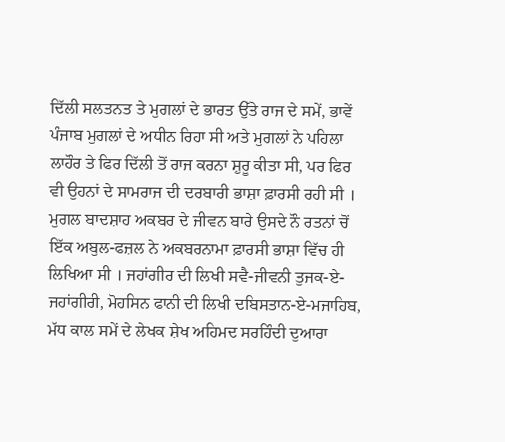ਦਿੱਲੀ ਸਲਤਨਤ ਤੇ ਮੁਗਲਾਂ ਦੇ ਭਾਰਤ ਉੱਤੇ ਰਾਜ ਦੇ ਸਮੇਂ, ਭਾਵੇਂ ਪੰਜਾਬ ਮੁਗਲਾਂ ਦੇ ਅਧੀਨ ਰਿਹਾ ਸੀ ਅਤੇ ਮੁਗਲਾਂ ਨੇ ਪਹਿਲਾ ਲਾਹੌਰ ਤੇ ਫਿਰ ਦਿੱਲੀ ਤੋਂ ਰਾਜ ਕਰਨਾ ਸ਼ੁਰੂ ਕੀਤਾ ਸੀ, ਪਰ ਫਿਰ ਵੀ ਉਹਨਾਂ ਦੇ ਸਾਮਰਾਜ ਦੀ ਦਰਬਾਰੀ ਭਾਸ਼ਾ ਫ਼ਾਰਸੀ ਰਹੀ ਸੀ । ਮੁਗਲ ਬਾਦਸ਼ਾਹ ਅਕਬਰ ਦੇ ਜੀਵਨ ਬਾਰੇ ਉਸਦੇ ਨੌ ਰਤਨਾਂ ਚੋਂ ਇੱਕ ਅਬੁਲ-ਫਜ਼ਲ ਨੇ ਅਕਬਰਨਾਮਾ ਫ਼ਾਰਸੀ ਭਾਸ਼ਾ ਵਿੱਚ ਹੀ ਲਿਖਿਆ ਸੀ । ਜਹਾਂਗੀਰ ਦੀ ਲਿਖੀ ਸਵੈ-ਜੀਵਨੀ ਤੁਜਕ-ਏ-ਜਹਾਂਗੀਰੀ, ਮੋਹਸਿਨ ਫਾਨੀ ਦੀ ਲਿਖੀ ਦਬਿਸਤਾਨ-ਏ-ਮਜਾਹਿਬ, ਮੱਧ ਕਾਲ ਸਮੇਂ ਦੇ ਲੇਖਕ ਸ਼ੇਖ ਅਹਿਮਦ ਸਰਹਿੰਦੀ ਦੁਆਰਾ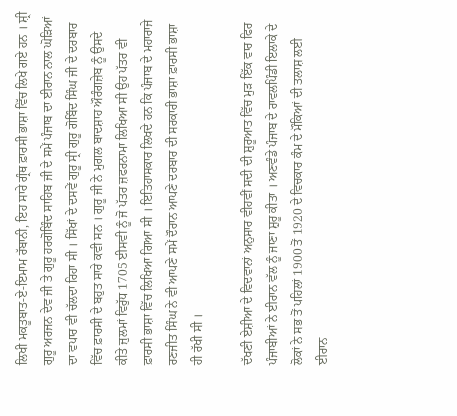ਲਿਖੀ ਮਕਤੂਬਾਤ-ਏ-ਇਮਾਮ ਰੱਬਾਨੀ, ਇਹ ਸਾਰੇ ਗ੍ਰੰਥ ਫ਼ਾਰਸੀ ਭਾਸ਼ਾ ਵਿੱਚ ਲਿਖੇ ਗਏ ਹਨ । ਸ਼੍ਰੀ ਗੁਰੂ ਅਰਜਨ ਦੇਵ ਜੀ ਤੇ ਗੁਰੂ ਹਰਗੋਬਿੰਦ ਸਾਹਿਬ ਜੀ ਦੇ ਸਮੇਂ ਪੰਜਾਬ ਦਾ ਈਰਾਨ ਨਾਲ ਘੋੜਿਆਂ ਦਾ ਵਪਾਰ ਵੀ ਚੱਲਦਾ ਰਿਹਾ ਸੀ । ਸਿੱਖਾਂ ਦੇ ਦਸਵੇਂ ਗੁਰੂ ਸ੍ਰੀ ਗੁਰੂ ਗੋਬਿੰਦ ਸਿੰਘ ਜੀ ਦੇ ਦਰਬਾਰ ਵਿੱਚ ਫ਼ਾਰਸੀ ਦੇ ਬਹੁਤ ਸਾਰੇ ਕਵੀ ਸਨ । ਗੁਰੂ ਜੀ ਨੇ ਮੁਗਲ ਬਾਦਸ਼ਾਹ ਔਰੰਗਜ਼ੇਬ ਨੂੰ ਉਸਦੇ ਕੀਤੇ ਜੁਲਮਾਂ ਵਿਰੁੱਧ 1705 ਈਸਵੀ ਨੂੰ ਜੋ ਪੱਤਰ ਜ਼ਫਰਨਾਮਾ ਲਿਖਿਆ ਸੀ ਉਹ ਪੱਤਰ ਵੀ ਫ਼ਾਰਸੀ ਭਾਸ਼ਾ ਵਿੱਚ ਲਿਖਿਆ ਗਿਆ ਸੀ । ਇਤਿਹਾਸਕਾਰ ਲਿਖਦੇ ਹਨ ਕਿ ਪੰਜਾਬ ਦੇ ਮਹਾਰਾਜੇ ਰਣਜੀਤ ਸਿੰਘ ਨੇ ਵੀ ਆਪਣੇ ਸਮੇਂ ਦੌਰਾਨ ਆਪਣੇ ਦਰਬਾਰ ਦੀ ਸਰਕਾਰੀ ਭਾਸ਼ਾ ਫ਼ਾਰਸੀ ਭਾਸ਼ਾ ਹੀ ਰੱਖੀ ਸੀ ।

ਦੱਖਣੀ ਏਸ਼ੀਆ ਦੇ ਵਿਦਵਾਨਾਂ ਅਨੁਸਾਰ ਵੀਹਵੀਂ ਸਦੀ ਦੀ ਸ਼ੁਰੂਆਤ ਵਿੱਚ ਮੁੜ ਇੱਕ ਵਾਰ ਫਿਰ ਪੰਜਾਬੀਆਂ ਨੇ ਈਰਾਨ ਵੱਲ ਨੂੰ ਜਾਣਾ ਸ਼ੁਰੂ ਕੀਤਾ । ਅਣਵੰਡੇ ਪੰਜਾਬ ਦੇ ਰਾਵਲਪਿੰਡੀ ਇਲਾਕੇ ਦੇ ਲੋਕਾਂ ਨੇ ਸਭ ਤੋਂ ਪਹਿਲਾਂ 1900 ਤੋਂ 1920 ਦੇ ਵਿਚਕਾਰ ਕੰਮ ਦੇ ਮੌਕਿਆਂ ਦੀ ਤਲਾਸ਼ ਲਈ ਈਰਾਨ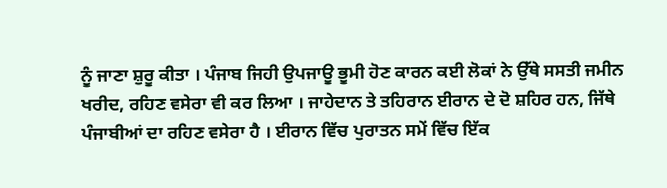ਨੂੰ ਜਾਣਾ ਸ਼ੁਰੂ ਕੀਤਾ । ਪੰਜਾਬ ਜਿਹੀ ਉਪਜਾਊ ਭੂਮੀ ਹੋਣ ਕਾਰਨ ਕਈ ਲੋਕਾਂ ਨੇ ਉੱਥੇ ਸਸਤੀ ਜਮੀਨ ਖਰੀਦ, ਰਹਿਣ ਵਸੇਰਾ ਵੀ ਕਰ ਲਿਆ । ਜਾਹੇਦਾਨ ਤੇ ਤਹਿਰਾਨ ਈਰਾਨ ਦੇ ਦੋ ਸ਼ਹਿਰ ਹਨ, ਜਿੱਥੇ ਪੰਜਾਬੀਆਂ ਦਾ ਰਹਿਣ ਵਸੇਰਾ ਹੈ । ਈਰਾਨ ਵਿੱਚ ਪੁਰਾਤਨ ਸਮੇਂ ਵਿੱਚ ਇੱਕ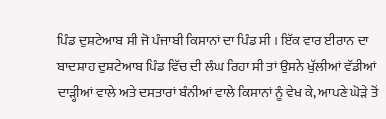ਪਿੰਡ ਦੁਸ਼ਟੇਆਬ ਸੀ ਜੋ ਪੰਜਾਬੀ ਕਿਸਾਨਾਂ ਦਾ ਪਿੰਡ ਸੀ । ਇੱਕ ਵਾਰ ਈਰਾਨ ਦਾ ਬਾਦਸ਼ਾਹ ਦੁਸ਼ਟੇਆਬ ਪਿੰਡ ਵਿੱਚ ਦੀ ਲੰਘ ਰਿਹਾ ਸੀ ਤਾਂ ਉਸਨੇ ਖੁੱਲੀਆਂ ਵੱਡੀਆਂ ਦਾੜ੍ਹੀਆਂ ਵਾਲੇ ਅਤੇ ਦਸਤਾਰਾਂ ਬੰਨੀਆਂ ਵਾਲੇ ਕਿਸਾਨਾਂ ਨੂੰ ਵੇਖ ਕੇ, ਆਪਣੇ ਘੋੜੇ ਤੋਂ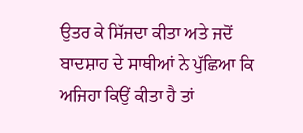ਉਤਰ ਕੇ ਸਿੱਜਦਾ ਕੀਤਾ ਅਤੇ ਜਦੋਂ ਬਾਦਸ਼ਾਹ ਦੇ ਸਾਥੀਆਂ ਨੇ ਪੁੱਛਿਆ ਕਿ ਅਜਿਹਾ ਕਿਉਂ ਕੀਤਾ ਹੈ ਤਾਂ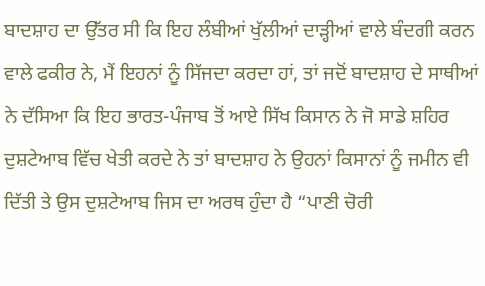ਬਾਦਸ਼ਾਹ ਦਾ ਉੱਤਰ ਸੀ ਕਿ ਇਹ ਲੰਬੀਆਂ ਖੁੱਲੀਆਂ ਦਾੜ੍ਹੀਆਂ ਵਾਲੇ ਬੰਦਗੀ ਕਰਨ ਵਾਲੇ ਫਕੀਰ ਨੇ, ਮੈਂ ਇਹਨਾਂ ਨੂੰ ਸਿੱਜਦਾ ਕਰਦਾ ਹਾਂ, ਤਾਂ ਜਦੋਂ ਬਾਦਸ਼ਾਹ ਦੇ ਸਾਥੀਆਂ ਨੇ ਦੱਸਿਆ ਕਿ ਇਹ ਭਾਰਤ-ਪੰਜਾਬ ਤੋਂ ਆਏ ਸਿੱਖ ਕਿਸਾਨ ਨੇ ਜੋ ਸਾਡੇ ਸ਼ਹਿਰ ਦੁਸ਼ਟੇਆਬ ਵਿੱਚ ਖੇਤੀ ਕਰਦੇ ਨੇ ਤਾਂ ਬਾਦਸ਼ਾਹ ਨੇ ਉਹਨਾਂ ਕਿਸਾਨਾਂ ਨੂੰ ਜਮੀਨ ਵੀ ਦਿੱਤੀ ਤੇ ਉਸ ਦੁਸ਼ਟੇਆਬ ਜਿਸ ਦਾ ਅਰਥ ਹੁੰਦਾ ਹੈ “ਪਾਣੀ ਚੋਰੀ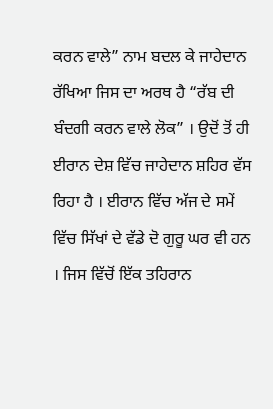ਕਰਨ ਵਾਲੇ” ਨਾਮ ਬਦਲ ਕੇ ਜਾਹੇਦਾਨ ਰੱਖਿਆ ਜਿਸ ਦਾ ਅਰਥ ਹੈ “ਰੱਬ ਦੀ ਬੰਦਗੀ ਕਰਨ ਵਾਲੇ ਲੋਕ” । ਉਦੋਂ ਤੋਂ ਹੀ ਈਰਾਨ ਦੇਸ਼ ਵਿੱਚ ਜਾਹੇਦਾਨ ਸ਼ਹਿਰ ਵੱਸ ਰਿਹਾ ਹੈ । ਈਰਾਨ ਵਿੱਚ ਅੱਜ ਦੇ ਸਮੇਂ ਵਿੱਚ ਸਿੱਖਾਂ ਦੇ ਵੱਡੇ ਦੋ ਗੁਰੂ ਘਰ ਵੀ ਹਨ । ਜਿਸ ਵਿੱਚੋਂ ਇੱਕ ਤਹਿਰਾਨ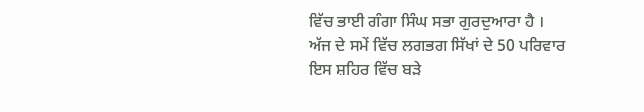ਵਿੱਚ ਭਾਈ ਗੰਗਾ ਸਿੰਘ ਸਭਾ ਗੁਰਦੁਆਰਾ ਹੈ । ਅੱਜ ਦੇ ਸਮੇਂ ਵਿੱਚ ਲਗਭਗ ਸਿੱਖਾਂ ਦੇ 50 ਪਰਿਵਾਰ ਇਸ ਸ਼ਹਿਰ ਵਿੱਚ ਬੜੇ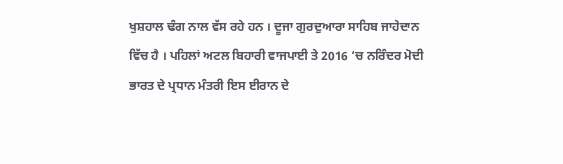ਖੁਸ਼ਹਾਲ ਢੰਗ ਨਾਲ ਵੱਸ ਰਹੇ ਹਨ । ਦੂਜਾ ਗੁਰਦੁਆਰਾ ਸਾਹਿਬ ਜਾਹੇਦਾਨ ਵਿੱਚ ਹੈ । ਪਹਿਲਾਂ ਅਟਲ ਬਿਹਾਰੀ ਵਾਜਪਾਈ ਤੇ 2016 ‘ਚ ਨਰਿੰਦਰ ਮੋਦੀ ਭਾਰਤ ਦੇ ਪ੍ਰਧਾਨ ਮੰਤਰੀ ਇਸ ਈਰਾਨ ਦੇ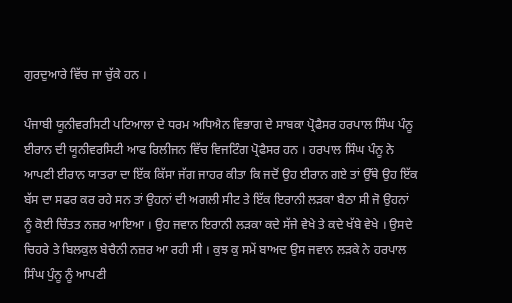ਗੁਰਦੁਆਰੇ ਵਿੱਚ ਜਾ ਚੁੱਕੇ ਹਨ ।

ਪੰਜਾਬੀ ਯੂਨੀਵਰਸਿਟੀ ਪਟਿਆਲਾ ਦੇ ਧਰਮ ਅਧਿਐਨ ਵਿਭਾਗ ਦੇ ਸਾਬਕਾ ਪ੍ਰੋਫੈਸਰ ਹਰਪਾਲ ਸਿੰਘ ਪੰਨੂ ਈਰਾਨ ਦੀ ਯੂਨੀਵਰਸਿਟੀ ਆਫ ਰਿਲੀਜਨ ਵਿੱਚ ਵਿਜਟਿੰਗ ਪ੍ਰੋਫੈਸਰ ਹਨ । ਹਰਪਾਲ ਸਿੰਘ ਪੰਨੂ ਨੇ ਆਪਣੀ ਈਰਾਨ ਯਾਤਰਾ ਦਾ ਇੱਕ ਕਿੱਸਾ ਜੱਗ ਜਾਹਰ ਕੀਤਾ ਕਿ ਜਦੋਂ ਉਹ ਈਰਾਨ ਗਏ ਤਾਂ ਉੱਥੇ ਉਹ ਇੱਕ ਬੱਸ ਦਾ ਸਫਰ ਕਰ ਰਹੇ ਸਨ ਤਾਂ ਉਹਨਾਂ ਦੀ ਅਗਲੀ ਸੀਟ ਤੇ ਇੱਕ ਇਰਾਨੀ ਲੜਕਾ ਬੈਠਾ ਸੀ ਜੋ ਉਹਨਾਂ ਨੂੰ ਕੋਈ ਚਿੰਤਤ ਨਜ਼ਰ ਆਇਆ । ਉਹ ਜਵਾਨ ਇਰਾਨੀ ਲੜਕਾ ਕਦੇ ਸੱਜੇ ਵੇਖੇ ਤੇ ਕਦੇ ਖੱਬੇ ਵੇਖੇ । ਉਸਦੇ ਚਿਹਰੇ ਤੇ ਬਿਲਕੁਲ ਬੇਚੈਨੀ ਨਜ਼ਰ ਆ ਰਹੀ ਸੀ । ਕੁਝ ਕੁ ਸਮੇਂ ਬਾਅਦ ਉਸ ਜਵਾਨ ਲੜਕੇ ਨੇ ਹਰਪਾਲ ਸਿੰਘ ਪੁੰਨੂ ਨੂੰ ਆਪਣੀ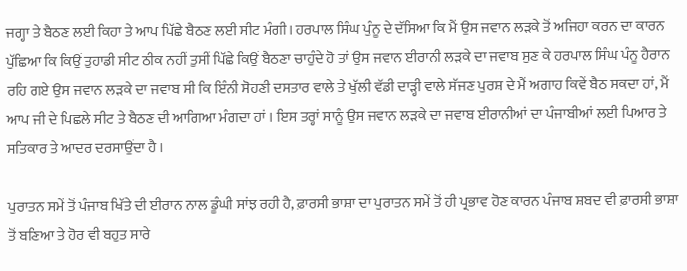ਜਗ੍ਹਾ ਤੇ ਬੈਠਣ ਲਈ ਕਿਹਾ ਤੇ ਆਪ ਪਿੱਛੇ ਬੈਠਣ ਲਈ ਸੀਟ ਮੰਗੀ। ਹਰਪਾਲ ਸਿੰਘ ਪੁੰਨੂ ਦੇ ਦੱਸਿਆ ਕਿ ਮੈਂ ਉਸ ਜਵਾਨ ਲੜਕੇ ਤੋਂ ਅਜਿਹਾ ਕਰਨ ਦਾ ਕਾਰਨ ਪੁੱਛਿਆ ਕਿ ਕਿਉਂ ਤੁਹਾਡੀ ਸੀਟ ਠੀਕ ਨਹੀਂ ਤੁਸੀਂ ਪਿੱਛੇ ਕਿਉਂ ਬੈਠਣਾ ਚਾਹੁੰਦੇ ਹੋ ਤਾਂ ਉਸ ਜਵਾਨ ਈਰਾਨੀ ਲੜਕੇ ਦਾ ਜਵਾਬ ਸੁਣ ਕੇ ਹਰਪਾਲ ਸਿੰਘ ਪੰਨੂ ਹੈਰਾਨ ਰਹਿ ਗਏ ਉਸ ਜਵਾਨ ਲੜਕੇ ਦਾ ਜਵਾਬ ਸੀ ਕਿ ਇੰਨੀ ਸੋਹਣੀ ਦਸਤਾਰ ਵਾਲੇ ਤੇ ਖੁੱਲੀ ਵੱਡੀ ਦਾੜ੍ਹੀ ਵਾਲੇ ਸੱਜਣ ਪੁਰਸ਼ ਦੇ ਮੈਂ ਅਗਾਹ ਕਿਵੇਂ ਬੈਠ ਸਕਦਾ ਹਾਂ, ਮੈਂ ਆਪ ਜੀ ਦੇ ਪਿਛਲੇ ਸੀਟ ਤੇ ਬੈਠਣ ਦੀ ਆਗਿਆ ਮੰਗਦਾ ਹਾਂ । ਇਸ ਤਰ੍ਹਾਂ ਸਾਨੂੰ ਉਸ ਜਵਾਨ ਲੜਕੇ ਦਾ ਜਵਾਬ ਈਰਾਨੀਆਂ ਦਾ ਪੰਜਾਬੀਆਂ ਲਈ ਪਿਆਰ ਤੇ ਸਤਿਕਾਰ ਤੇ ਆਦਰ ਦਰਸਾਉਂਦਾ ਹੈ ।

ਪੁਰਾਤਨ ਸਮੇਂ ਤੋਂ ਪੰਜਾਬ ਖਿੱਤੇ ਦੀ ਈਰਾਨ ਨਾਲ ਡੂੰਘੀ ਸਾਂਝ ਰਹੀ ਹੈ, ਫ਼ਾਰਸੀ ਭਾਸ਼ਾ ਦਾ ਪੁਰਾਤਨ ਸਮੇਂ ਤੋਂ ਹੀ ਪ੍ਰਭਾਵ ਹੋਣ ਕਾਰਨ ਪੰਜਾਬ ਸ਼ਬਦ ਵੀ ਫ਼ਾਰਸੀ ਭਾਸ਼ਾ ਤੋਂ ਬਣਿਆ ਤੇ ਹੋਰ ਵੀ ਬਹੁਤ ਸਾਰੇ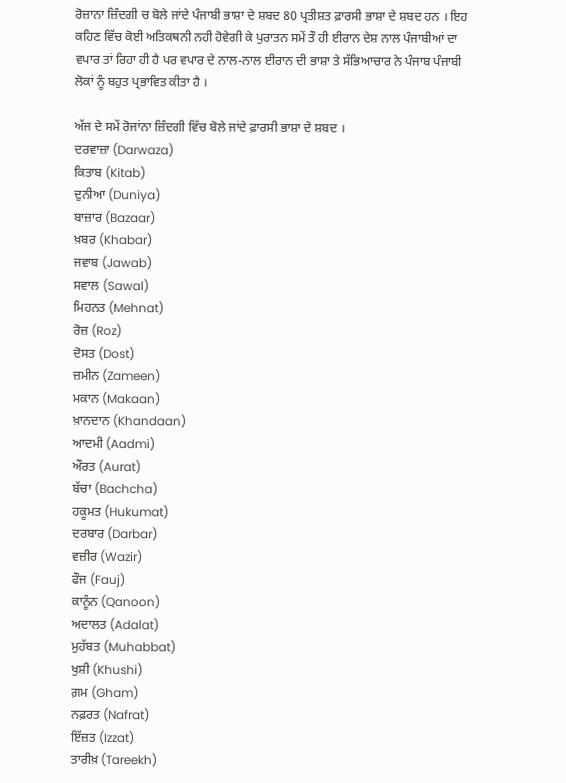ਰੋਜ਼ਾਨਾ ਜ਼ਿੰਦਗੀ ਚ ਬੋਲੇ ਜਾਂਦੇ ਪੰਜਾਬੀ ਭਾਸ਼ਾ ਦੇ ਸ਼ਬਦ 80 ਪ੍ਰਤੀਸ਼ਤ ਫ਼ਾਰਸੀ ਭਾਸ਼ਾ ਦੇ ਸ਼ਬਦ ਹਨ । ਇਹ ਕਹਿਣ ਵਿੱਚ ਕੋਈ ਅਤਿਕਥਨੀ ਨਹੀ ਹੋਵੇਗੀ ਕੇ ਪੁਰਾਤਨ ਸਮੇਂ ਤੌ ਹੀ ਈਰਾਨ ਦੇਸ਼ ਨਾਲ ਪੰਜਾਬੀਆਂ ਦਾ ਵਪਾਰ ਤਾਂ ਰਿਹਾ ਹੀ ਹੈ ਪਰ ਵਪਾਰ ਦੇ ਨਾਲ-ਨਾਲ ਈਰਾਨ ਦੀ ਭਾਸ਼ਾ ਤੇ ਸੱਭਿਆਚਾਰ ਨੇ ਪੰਜਾਬ ਪੰਜਾਬੀ ਲੋਕਾਂ ਨੂੰ ਬਹੁਤ ਪ੍ਰਭਾਵਿਤ ਕੀਤਾ ਹੈ ।

ਅੱਜ ਦੇ ਸਮੇਂ ਰੋਜਾਂਨਾ ਜ਼ਿੰਦਗੀ ਵਿੱਚ ਬੋਲੇ ਜਾਂਦੇ ਫ਼ਾਰਸੀ ਭਾਸ਼ਾ ਦੇ ਸ਼ਬਦ ।
ਦਰਵਾਜ਼ਾ (Darwaza)
ਕਿਤਾਬ (Kitab)
ਦੁਨੀਆ (Duniya)
ਬਾਜ਼ਾਰ (Bazaar)
ਖ਼ਬਰ (Khabar)
ਜਵਾਬ (Jawab)
ਸਵਾਲ (Sawal)
ਮਿਹਨਤ (Mehnat)
ਰੋਜ਼ (Roz)
ਦੋਸਤ (Dost)
ਜ਼ਮੀਨ (Zameen)
ਮਕਾਨ (Makaan)
ਖ਼ਾਨਦਾਨ (Khandaan)
ਆਦਮੀ (Aadmi)
ਔਰਤ (Aurat)
ਬੱਚਾ (Bachcha)
ਹਕੂਮਤ (Hukumat)
ਦਰਬਾਰ (Darbar)
ਵਜ਼ੀਰ (Wazir)
ਫੌਜ (Fauj)
ਕਾਨੂੰਨ (Qanoon)
ਅਦਾਲਤ (Adalat)
ਮੁਹੱਬਤ (Muhabbat)
ਖੁਸ਼ੀ (Khushi)
ਗ਼ਮ (Gham)
ਨਫ਼ਰਤ (Nafrat)
ਇੱਜ਼ਤ (Izzat)
ਤਾਰੀਖ਼ (Tareekh)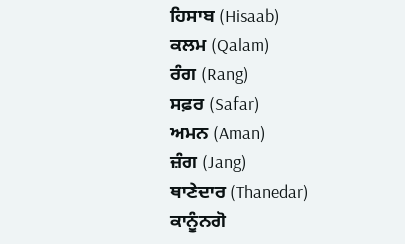ਹਿਸਾਬ (Hisaab)
ਕਲਮ (Qalam)
ਰੰਗ (Rang)
ਸਫ਼ਰ (Safar)
ਅਮਨ (Aman)
ਜ਼ੰਗ (Jang)
ਥਾਣੇਦਾਰ (Thanedar)
ਕਾਨੂੰਨਗੋ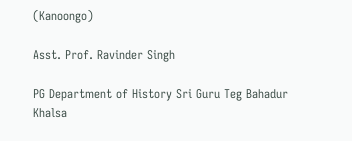(Kanoongo)

Asst. Prof. Ravinder Singh

PG Department of History Sri Guru Teg Bahadur Khalsa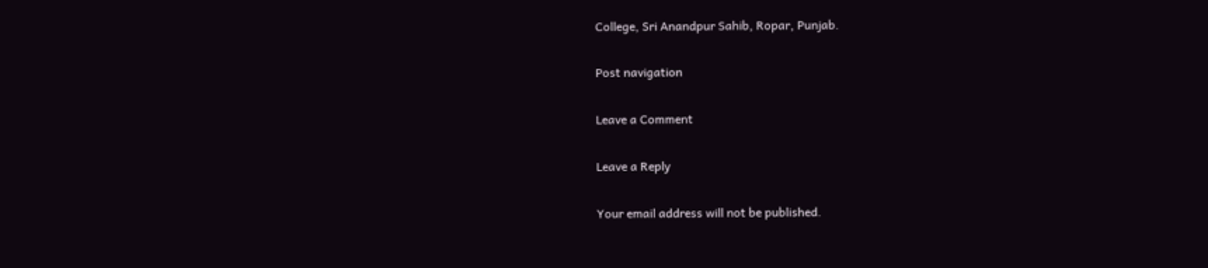College, Sri Anandpur Sahib, Ropar, Punjab.

Post navigation

Leave a Comment

Leave a Reply

Your email address will not be published.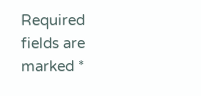Required fields are marked *